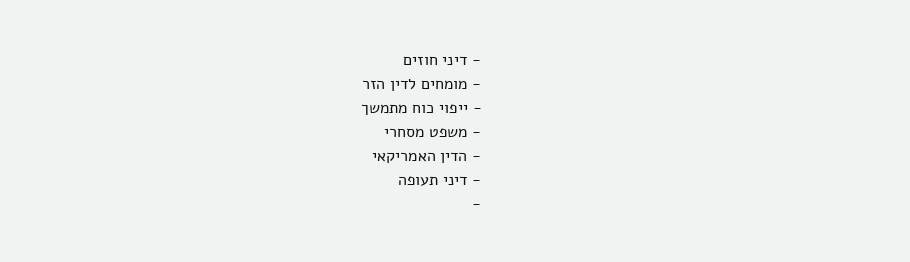- דיני חוזים
- מומחים לדין הזר
- ייפוי כוח מתמשך
- משפט מסחרי
- הדין האמריקאי
- דיני תעופה
-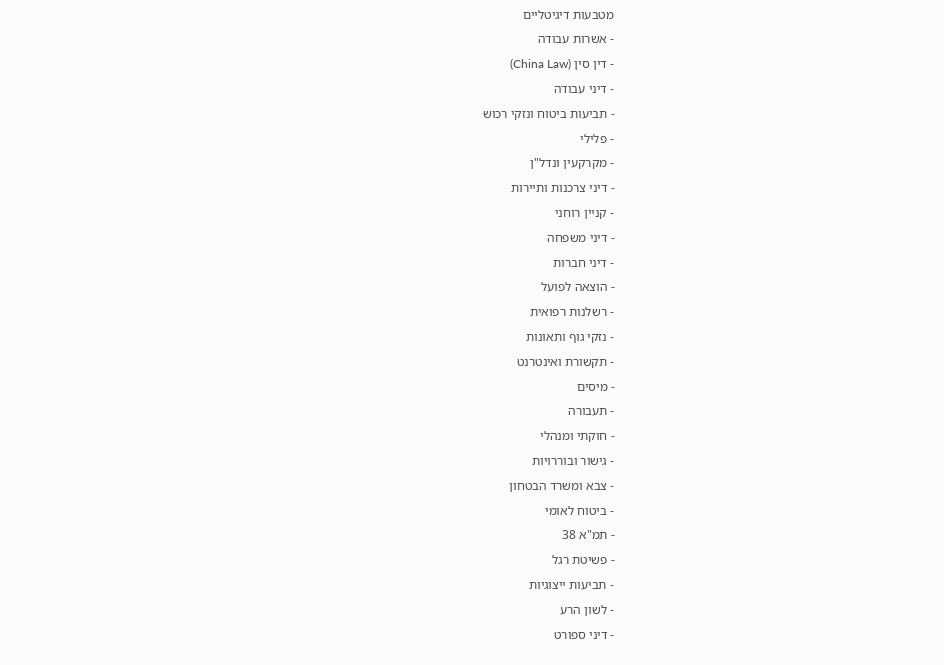מטבעות דיגיטליים
- אשרות עבודה
- דין סין (China Law)
- דיני עבודה
- תביעות ביטוח ונזקי רכוש
- פלילי
- מקרקעין ונדל"ן
- דיני צרכנות ותיירות
- קניין רוחני
- דיני משפחה
- דיני חברות
- הוצאה לפועל
- רשלנות רפואית
- נזקי גוף ותאונות
- תקשורת ואינטרנט
- מיסים
- תעבורה
- חוקתי ומנהלי
- גישור ובוררויות
- צבא ומשרד הבטחון
- ביטוח לאומי
- תמ"א 38
- פשיטת רגל
- תביעות ייצוגיות
- לשון הרע
- דיני ספורט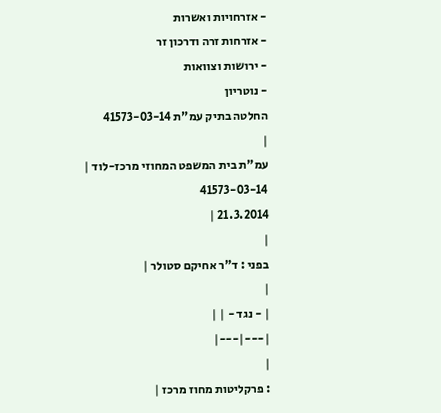- אזרחויות ואשרות
- אזרחות זרה ודרכון זר
- ירושות וצוואות
- נוטריון
החלטה בתיק עמ"ת 41573-03-14
|
עמ"ת בית המשפט המחוזי מרכז-לוד |
41573-03-14
21.3.2014 |
|
בפני : ד"ר אחיקם סטולר |
|
| - נגד - | |
|---|---|
|
: פרקליטות מחוז מרכז |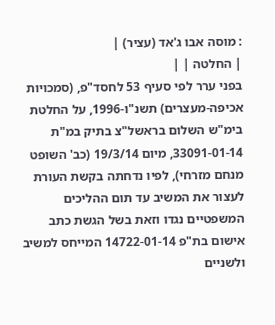: מוסה אבו ג'אד (עציר) |
| החלטה | |
בפני ערר לפי סעיף 53 לחסד"פ, (סמכויות אכיפה-מעצרים) תשנ"ו-1996, על החלטת בימ"ש השלום בראשל"צ בתיק במ"ת 33091-01-14, מיום 19/3/14 (כב' השופט מנחם מזרחי), לפיו נדחתה בקשת העורת לעצור את המשיב עד תום ההליכים המשפטיים נגדו וזאת בשל הגשת כתב אישום בת"פ 14722-01-14 המייחס למשיב ולשניים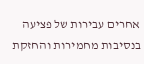אחרים עבירות של פציעה בנסיבות מחמירות והחזקת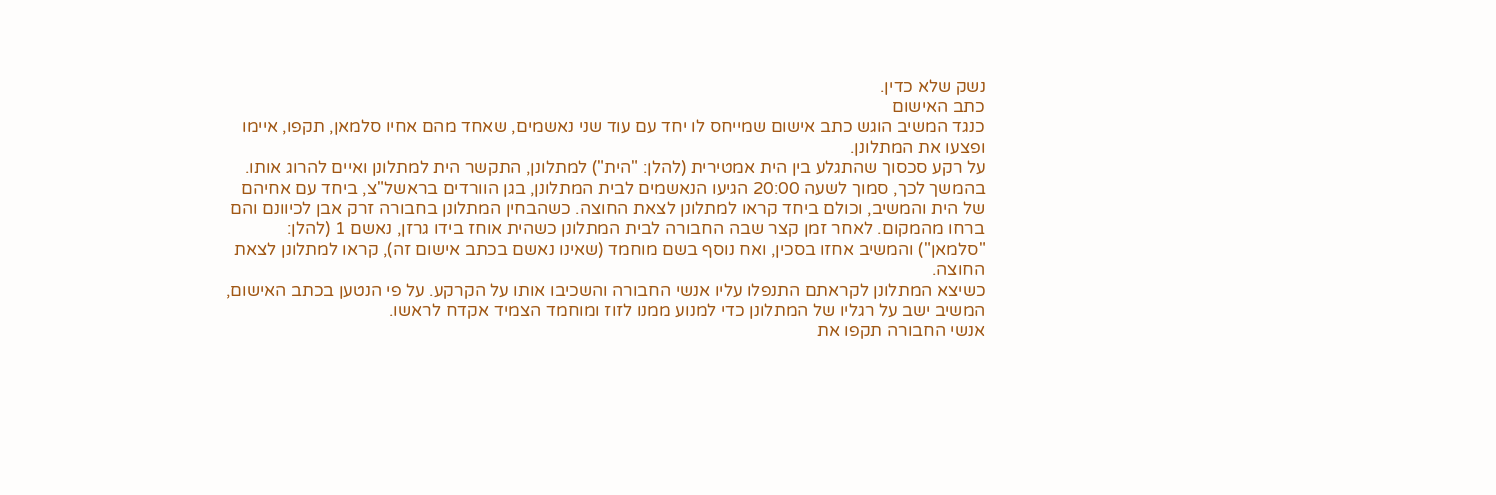נשק שלא כדין.
כתב האישום
כנגד המשיב הוגש כתב אישום שמייחס לו יחד עם עוד שני נאשמים, שאחד מהם אחיו סלמאן, תקפו, איימו ופצעו את המתלונן.
על רקע סכסוך שהתגלע בין הית אמטירית (להלן: "הית") למתלונן, התקשר הית למתלונן ואיים להרוג אותו. בהמשך לכך, סמוך לשעה 20:00 הגיעו הנאשמים לבית המתלונן, בגן הוורדים בראשל"צ, ביחד עם אחיהם של הית והמשיב, וכולם ביחד קראו למתלונן לצאת החוצה. כשהבחין המתלונן בחבורה זרק אבן לכיוונם והם ברחו מהמקום. לאחר זמן קצר שבה החבורה לבית המתלונן כשהית אוחז בידו גרזן, נאשם 1 (להלן: "סלמאן") והמשיב אחזו בסכין, ואח נוסף בשם מוחמד (שאינו נאשם בכתב אישום זה), קראו למתלונן לצאת החוצה.
כשיצא המתלונן לקראתם התנפלו עליו אנשי החבורה והשכיבו אותו על הקרקע. על פי הנטען בכתב האישום, המשיב ישב על רגליו של המתלונן כדי למנוע ממנו לזוז ומוחמד הצמיד אקדח לראשו.
אנשי החבורה תקפו את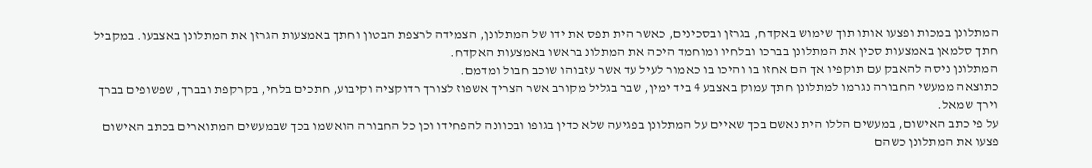המתלונן במכות ופצעו אותו תוך שימוש באקדח, בגרזן ובסכינים, כאשר הית תפס את ידו של המתלונן, הצמידה לרצפת הבטון וחתך באמצעות הגרזן את המתלונן באצבעו. במקביל חתך סלמאן באמצעות סכין את המתלונן בברכו ובלחיו ומוחמד היכה את המתלונ בראשו באמצעות האקדח.
המתלונן ניסה להאבק עם תוקפיו אך הם אחזו בו והיכו בו כאמור לעיל עד אשר עזבוהו שוכב חבול ומדמם.
כתוצאה ממעשי החבורה נגרמו למתלונן חתך עמוק באצבע 4 ביד ימין, שבר בגליל מקורב אשר הצריך אשפוז לצורך רדוקציה וקיבוע, חתכים בלחי, בקרקפת ובברך, שפשופים בברך וירך שמאל.
על פי כתב האישום, במעשים הללו הית נאשם בכך שאיים על המתלונן בפגיעה שלא כדין בגופו ובכוונה להפחידו וכן כל החבורה הואשמו בכך שבמעשים המתוארים בכתב האישום פצעו את המתלונן כשהם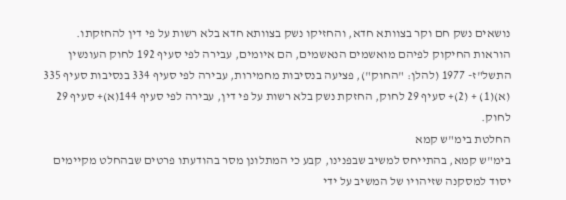נושאים נשק חם וקר בצוותא חדא, והחזיקו נשק בצוותא חדא בלא רשות על פי דין להחזקתו.
הוראות החיקוק לפיהם מואשמים הנאשמים, הם איומים, עבירה לפי סעיף 192 לחוק העונשין התשל"ז- 1977 (להלן: "החוק"), פציעה בנסיבות מחמירות, עבירה לפי סעיף 334 בנסיבות סעיף 335 (א)(1) + (2)+ סעיף 29 לחוק, החזקת נשק בלא רשות על פי דין, עבירה לפי סעיף 144(א)+ סעיף 29 לחוק.
החלטת בימ"ש קמא
בימ"ש קמא, בהתייחס למשיב שבפנינו, קבע כי המתלונן מסר בהודעתו פרטים שבהחלט מקיימים יסוד למסקנה שזיהויו של המשיב על ידי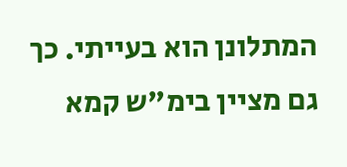המתלונן הוא בעייתי. כך גם מציין בימ"ש קמא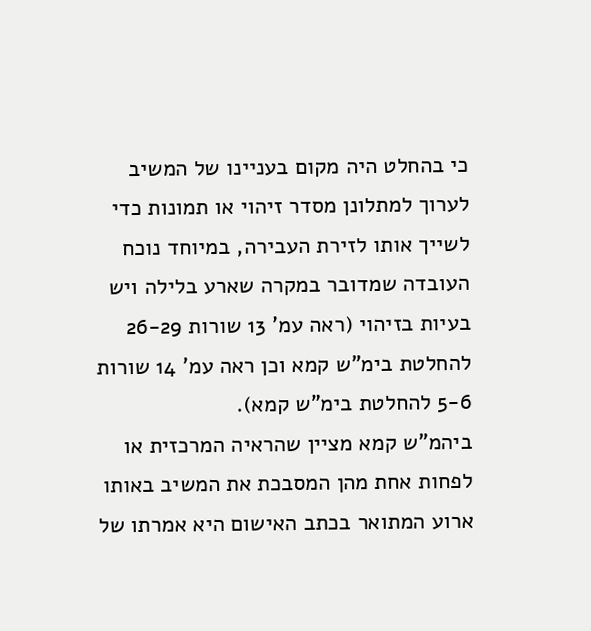כי בהחלט היה מקום בעניינו של המשיב לערוך למתלונן מסדר זיהוי או תמונות כדי לשייך אותו לזירת העבירה, במיוחד נוכח העובדה שמדובר במקרה שארע בלילה ויש בעיות בזיהוי (ראה עמ' 13 שורות 26-29 להחלטת בימ"ש קמא וכן ראה עמ' 14 שורות 5-6 להחלטת בימ"ש קמא).
ביהמ"ש קמא מציין שהראיה המרכזית או לפחות אחת מהן המסבכת את המשיב באותו ארוע המתואר בכתב האישום היא אמרתו של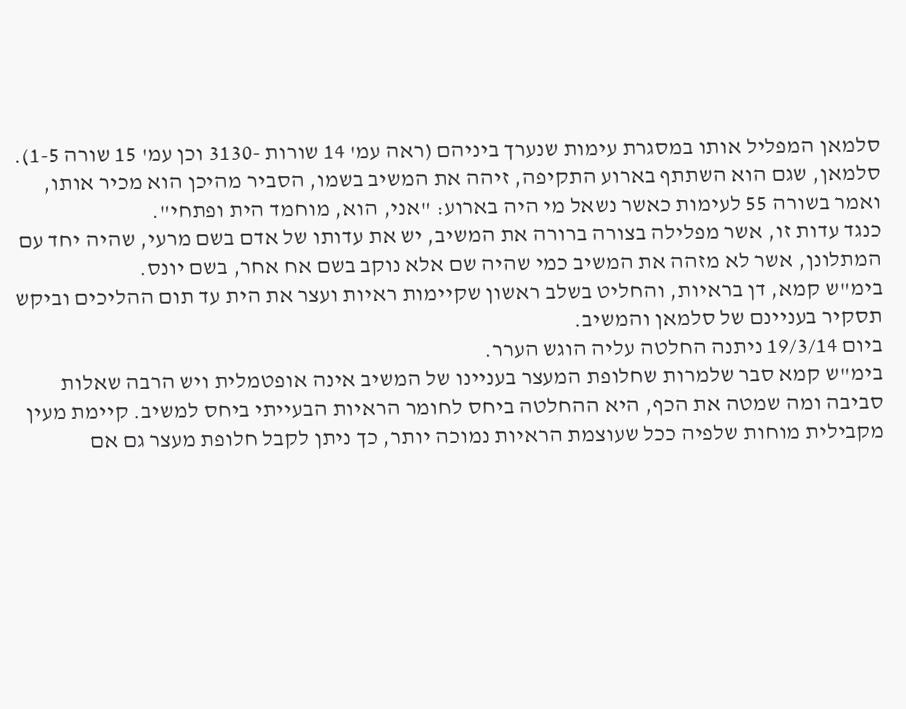סלמאן המפליל אותו במסגרת עימות שנערך ביניהם (ראה עמ' 14 שורות -3130 וכן עמ' 15 שורה 1-5).
סלמאן, שגם הוא השתתף בארוע התקיפה, זיהה את המשיב בשמו, הסביר מהיכן הוא מכיר אותו, ואמר בשורה 55 לעימות כאשר נשאל מי היה בארוע: "אני, הוא, מוחמד הית ופתחי".
כנגד עדות זו, אשר מפלילה בצורה ברורה את המשיב, יש את עדותו של אדם בשם מרעי, שהיה יחד עם המתלונן, אשר לא מזהה את המשיב כמי שהיה שם אלא נוקב בשם אח אחר, בשם יונס.
בימ"ש קמא, דן בראיות, והחליט בשלב ראשון שקיימות ראיות ועצר את הית עד תום ההליכים וביקש תסקיר בעניינם של סלמאן והמשיב.
ביום 19/3/14 ניתנה החלטה עליה הוגש הערר.
בימ"ש קמא סבר שלמרות שחלופת המעצר בעניינו של המשיב אינה אופטמלית ויש הרבה שאלות סביבה ומה שמטה את הכף, היא ההחלטה ביחס לחומר הראיות הבעייתי ביחס למשיב. קיימת מעין מקבילית מוחות שלפיה ככל שעוצמת הראיות נמוכה יותר, כך ניתן לקבל חלופת מעצר גם אם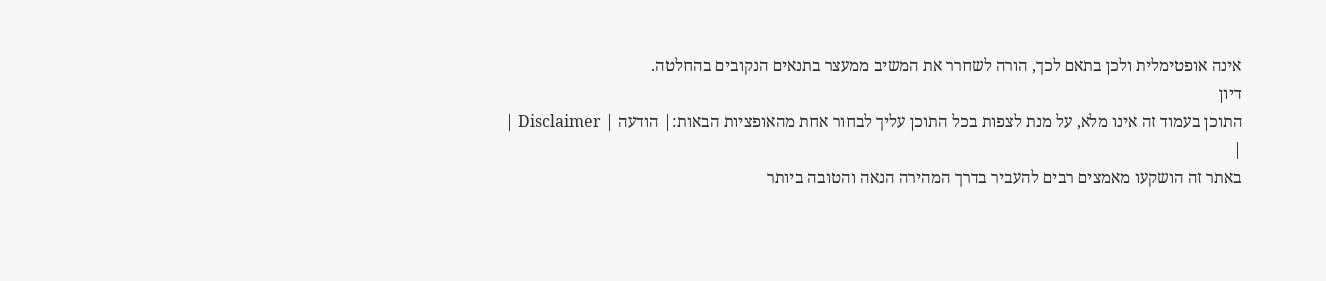אינה אופטימלית ולכן בתאם לכך, הורה לשחרר את המשיב ממעצר בתנאים הנקובים בהחלטה.
דיון
התוכן בעמוד זה אינו מלא, על מנת לצפות בכל התוכן עליך לבחור אחת מהאופציות הבאות:| הודעה | Disclaimer |
|
באתר זה הושקעו מאמצים רבים להעביר בדרך המהירה הנאה והטובה ביותר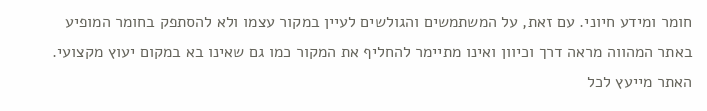חומר ומידע חיוני. עם זאת, על המשתמשים והגולשים לעיין במקור עצמו ולא להסתפק בחומר המופיע באתר המהווה מראה דרך וכיוון ואינו מתיימר להחליף את המקור כמו גם שאינו בא במקום יעוץ מקצועי. האתר מייעץ לכל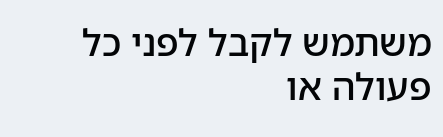משתמש לקבל לפני כל פעולה או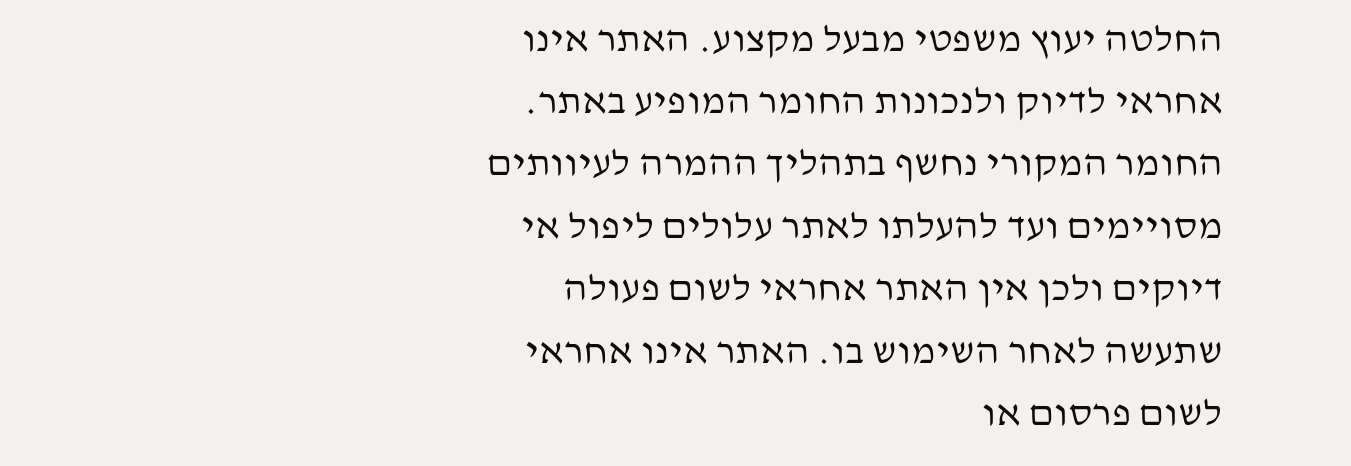החלטה יעוץ משפטי מבעל מקצוע. האתר אינו אחראי לדיוק ולנכונות החומר המופיע באתר. החומר המקורי נחשף בתהליך ההמרה לעיוותים מסויימים ועד להעלתו לאתר עלולים ליפול אי דיוקים ולכן אין האתר אחראי לשום פעולה שתעשה לאחר השימוש בו. האתר אינו אחראי לשום פרסום או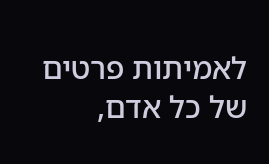לאמיתות פרטים של כל אדם,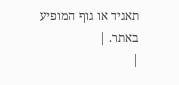תאגיד או גוף המופיע באתר. |
|